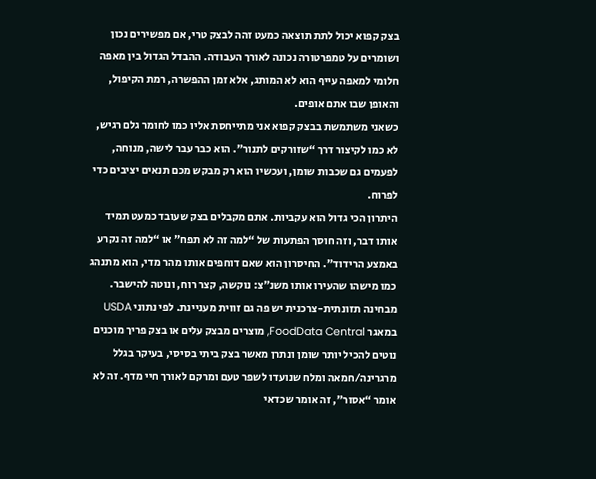בצק קפוא יכול לתת תוצאה כמעט זהה לבצק טרי, אם מפשירים נכון ושומרים על טמפרטורה נכונה לאורך העבודה. ההבדל הגדול בין מאפה חלומי למאפה עייף הוא לא המותג, אלא זמן ההפשרה, רמת הקיפול, והאופן שבו אתם אופים.
כשאני משתמשת בבצק קפוא אני מתייחסת אליו כמו לחומר גלם רגיש, לא כמו לקיצור דרך “שזורקים לתנור”. הוא כבר עבר לישה, מנוחה, לפעמים גם שכבות שומן, ועכשיו הוא רק מבקש מכם תנאים יציבים כדי לפרוח.
היתרון הכי גדול הוא עקביות. אתם מקבלים בצק שעובד כמעט תמיד אותו דבר, וזה חוסך הפתעות של “למה זה לא תפח” או “למה זה נקרע באמצע הרידוד”. החיסרון הוא שאם דוחפים אותו מהר מדי, הוא מתנהג כמו מישהו שהעירו אותו משנ״צ: נוקשה, קצר רוח, ונוטה להישבר.
מבחינה תזונתית-צרכנית יש פה גם זווית מעניינת. לפי נתוני USDA במאגר FoodData Central, מוצרים מבצק עלים או בצק פריך מוכנים נוטים להכיל יותר שומן ונתרן מאשר בצק ביתי בסיסי, בעיקר בגלל מרגרינה/חמאה ומלח שנועדו לשפר טעם ומרקם לאורך חיי מדף. זה לא אומר “אסור”, זה אומר שכדאי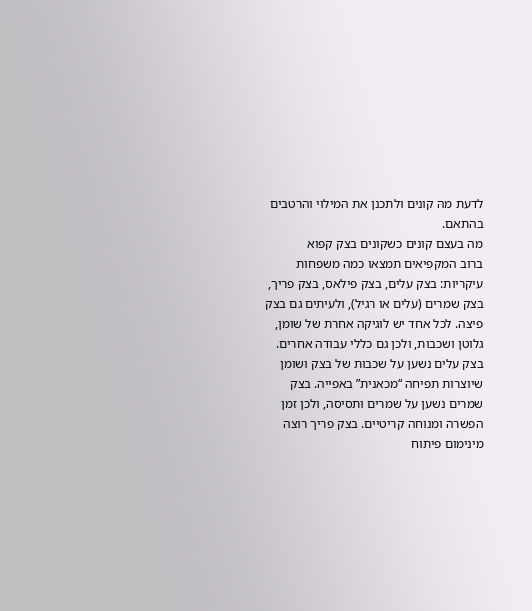לדעת מה קונים ולתכנן את המילוי והרטבים בהתאם.
מה בעצם קונים כשקונים בצק קפוא
ברוב המקפיאים תמצאו כמה משפחות עיקריות: בצק עלים, בצק פילאס, בצק פריך, בצק שמרים (עלים או רגיל), ולעיתים גם בצק פיצה. לכל אחד יש לוגיקה אחרת של שומן, גלוטן ושכבות, ולכן גם כללי עבודה אחרים.
בצק עלים נשען על שכבות של בצק ושומן שיוצרות תפיחה “מכאנית” באפייה. בצק שמרים נשען על שמרים ותסיסה, ולכן זמן הפשרה ומנוחה קריטיים. בצק פריך רוצה מינימום פיתוח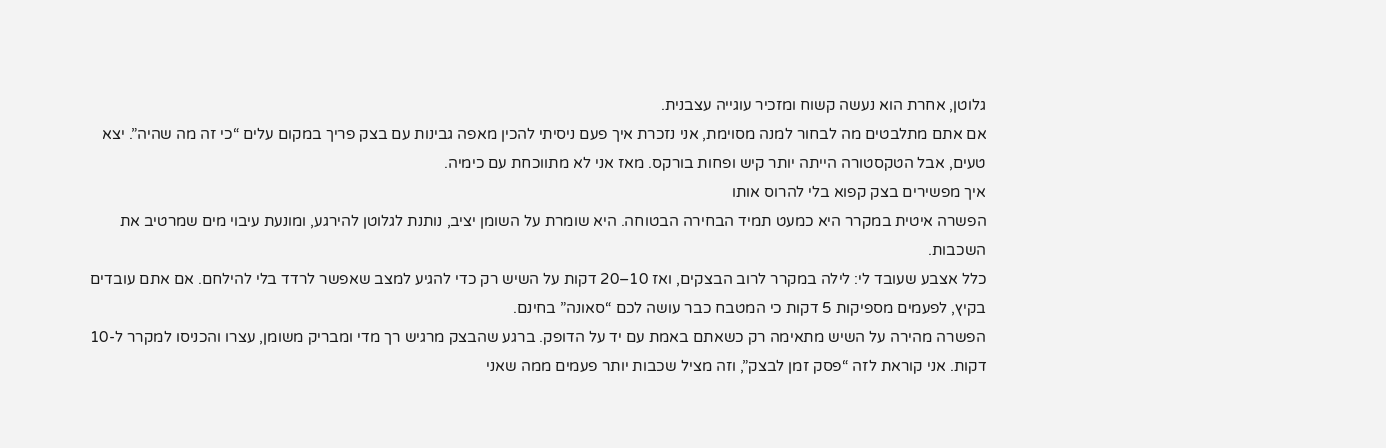גלוטן, אחרת הוא נעשה קשוח ומזכיר עוגייה עצבנית.
אם אתם מתלבטים מה לבחור למנה מסוימת, אני נזכרת איך פעם ניסיתי להכין מאפה גבינות עם בצק פריך במקום עלים “כי זה מה שהיה”. יצא טעים, אבל הטקסטורה הייתה יותר קיש ופחות בורקס. מאז אני לא מתווכחת עם כימיה.
איך מפשירים בצק קפוא בלי להרוס אותו
הפשרה איטית במקרר היא כמעט תמיד הבחירה הבטוחה. היא שומרת על השומן יציב, נותנת לגלוטן להירגע, ומונעת עיבוי מים שמרטיב את השכבות.
כלל אצבע שעובד לי: לילה במקרר לרוב הבצקים, ואז 10–20 דקות על השיש רק כדי להגיע למצב שאפשר לרדד בלי להילחם. אם אתם עובדים בקיץ, לפעמים מספיקות 5 דקות כי המטבח כבר עושה לכם “סאונה” בחינם.
הפשרה מהירה על השיש מתאימה רק כשאתם באמת עם יד על הדופק. ברגע שהבצק מרגיש רך מדי ומבריק משומן, עצרו והכניסו למקרר ל-10 דקות. אני קוראת לזה “פסק זמן לבצק”, וזה מציל שכבות יותר פעמים ממה שאני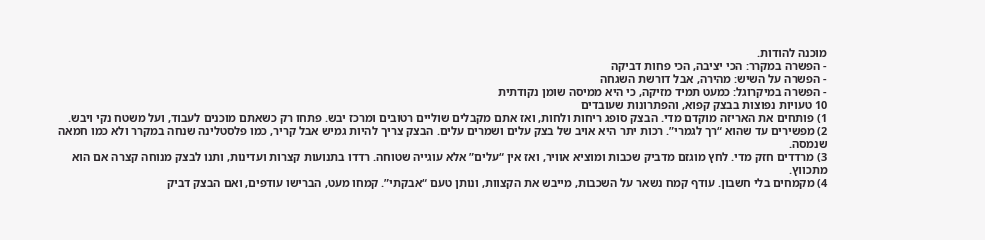מוכנה להודות.
- הפשרה במקרר: הכי יציבה, הכי פחות דביקה
- הפשרה על השיש: מהירה, אבל דורשת השגחה
- הפשרה במיקרוגל: כמעט תמיד מזיקה, כי היא ממיסה שומן נקודתית
10 טעויות נפוצות בבצק קפוא, והפתרונות שעובדים
1) פותחים את האריזה מוקדם מדי. הבצק סופג ריחות ולחות, ואז אתם מקבלים שוליים רטובים ומרכז יבש. פתחו רק כשאתם מוכנים לעבוד, ועל משטח נקי ויבש.
2) מפשירים עד שהוא “רך לגמרי”. רכות יתר היא אויב של בצק עלים ושמרים עלים. הבצק צריך להיות גמיש אבל קריר, כמו פלסטלינה שנחה במקרר ולא כמו חמאה שנמסה.
3) מרדדים חזק מדי. לחץ מוגזם מדביק שכבות ומוציא אוויר, ואז אין “עלים” אלא עוגייה שטוחה. רדדו בתנועות קצרות ועדינות, ותנו לבצק מנוחה קצרה אם הוא מתכווץ.
4) מקמחים בלי חשבון. עודף קמח נשאר על השכבות, מייבש את הקצוות, ונותן טעם “אבקתי”. קמחו מעט, הברישו עודפים, ואם הבצק דביק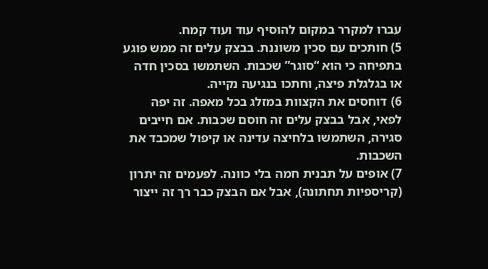עברו למקרר במקום להוסיף עוד ועוד קמח.
5) חותכים עם סכין משוננת. בבצק עלים זה ממש פוגע בתפיחה כי הוא “סוגר” שכבות. השתמשו בסכין חדה או בגלגלת פיצה, וחתכו בנגיעה נקייה.
6) דוחסים את הקצוות במזלג בכל מאפה. זה יפה לפאי, אבל בבצק עלים זה חוסם שכבות. אם חייבים סגירה, השתמשו בלחיצה עדינה או קיפול שמכבד את השכבות.
7) אופים על תבנית חמה בלי כוונה. לפעמים זה יתרון (קריספיות תחתונה), אבל אם הבצק כבר רך זה ייצור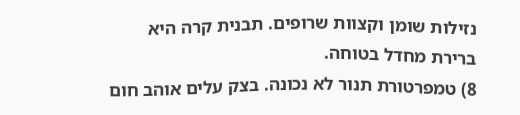נזילות שומן וקצוות שרופים. תבנית קרה היא ברירת מחדל בטוחה.
8) טמפרטורת תנור לא נכונה. בצק עלים אוהב חום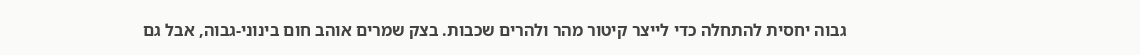גבוה יחסית להתחלה כדי לייצר קיטור מהר ולהרים שכבות. בצק שמרים אוהב חום בינוני-גבוה, אבל גם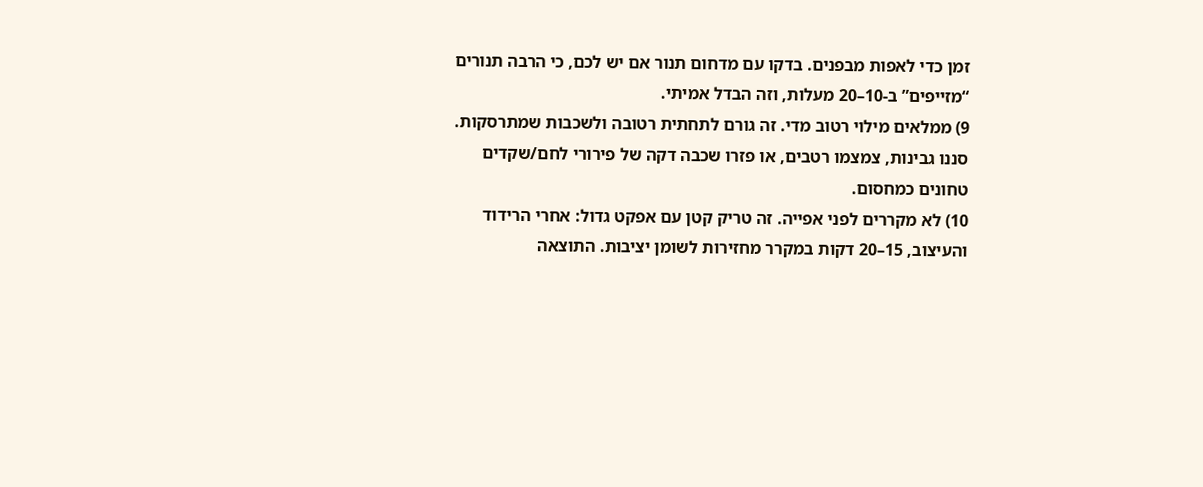זמן כדי לאפות מבפנים. בדקו עם מדחום תנור אם יש לכם, כי הרבה תנורים “מזייפים” ב-10–20 מעלות, וזה הבדל אמיתי.
9) ממלאים מילוי רטוב מדי. זה גורם לתחתית רטובה ולשכבות שמתרסקות. סננו גבינות, צמצמו רטבים, או פזרו שכבה דקה של פירורי לחם/שקדים טחונים כמחסום.
10) לא מקררים לפני אפייה. זה טריק קטן עם אפקט גדול: אחרי הרידוד והעיצוב, 15–20 דקות במקרר מחזירות לשומן יציבות. התוצאה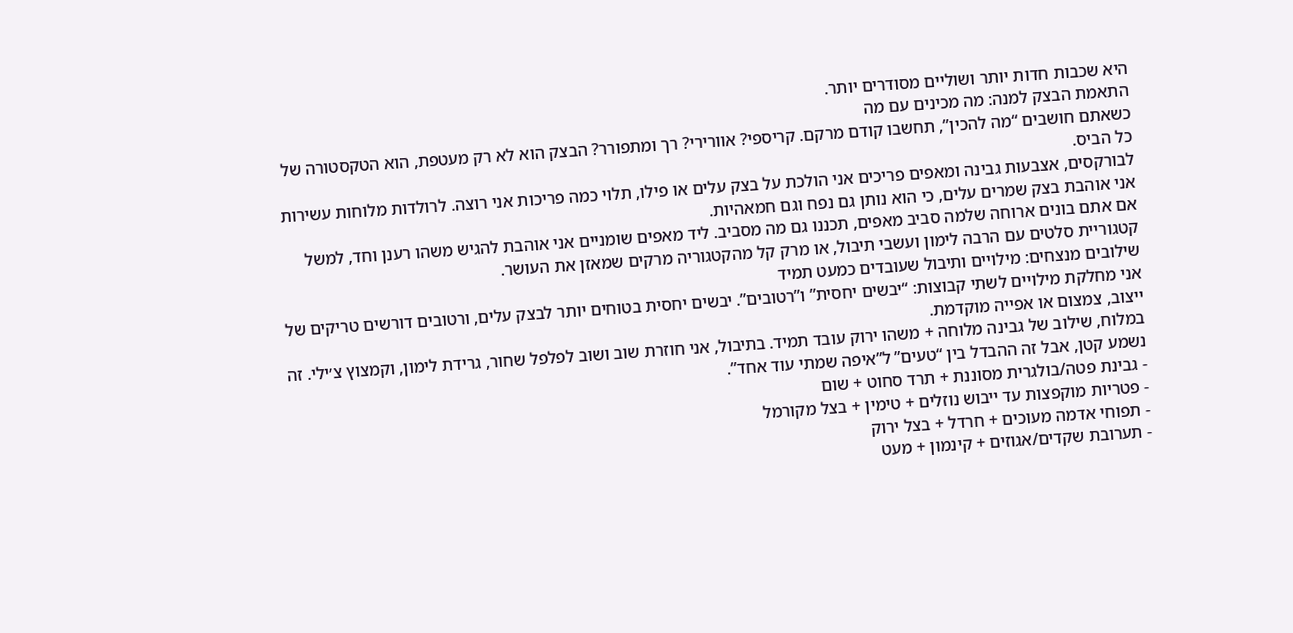היא שכבות חדות יותר ושוליים מסודרים יותר.
התאמת הבצק למנה: מה מכינים עם מה
כשאתם חושבים “מה להכין”, תחשבו קודם מרקם. קריספי? אוורירי? רך ומתפורר? הבצק הוא לא רק מעטפת, הוא הטקסטורה של כל הביס.
לבורקסים, אצבעות גבינה ומאפים פריכים אני הולכת על בצק עלים או פילו, תלוי כמה פריכות אני רוצה. לרולדות מלוחות עשירות אני אוהבת בצק שמרים עלים, כי הוא נותן גם נפח וגם חמאהיות.
אם אתם בונים ארוחה שלמה סביב מאפים, תכננו גם מה מסביב. ליד מאפים שומניים אני אוהבת להגיש משהו רענן וחד, למשל קטגוריית סלטים עם הרבה לימון ועשבי תיבול, או מרק קל מהקטגוריה מרקים שמאזן את העושר.
שילובים מנצחים: מילויים ותיבול שעובדים כמעט תמיד
אני מחלקת מילויים לשתי קבוצות: “יבשים יחסית” ו”רטובים”. יבשים יחסית בטוחים יותר לבצק עלים, ורטובים דורשים טריקים של ייצוב, צמצום או אפייה מוקדמת.
במלוח, שילוב של גבינה מלוחה + משהו ירוק עובד תמיד. בתיבול, אני חוזרת שוב ושוב לפלפל שחור, גרידת לימון, וקמצוץ צ׳ילי. זה נשמע קטן, אבל זה ההבדל בין “טעים” ל”איפה שמתי עוד אחד”.
- גבינת פטה/בולגרית מסוננת + תרד סחוט + שום
- פטריות מוקפצות עד ייבוש נוזלים + טימין + בצל מקורמל
- תפוחי אדמה מעוכים + חרדל + בצל ירוק
- תערובת שקדים/אגוזים + קינמון + מעט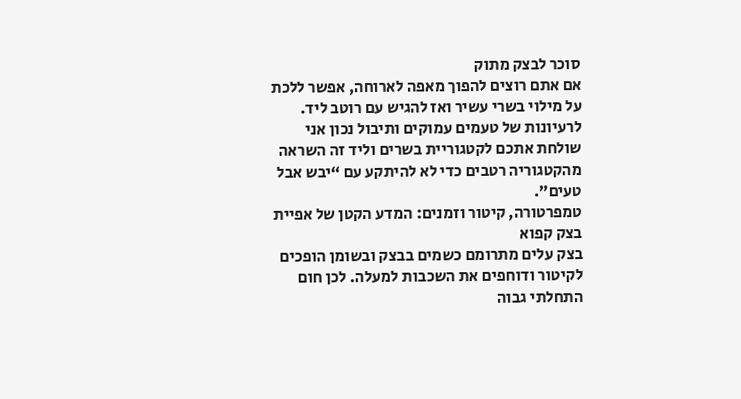סוכר לבצק מתוק
אם אתם רוצים להפוך מאפה לארוחה, אפשר ללכת על מילוי בשרי עשיר ואז להגיש עם רוטב ליד. לרעיונות של טעמים עמוקים ותיבול נכון אני שולחת אתכם לקטגוריית בשרים וליד זה השראה מהקטגוריה רטבים כדי לא להיתקע עם “יבש אבל טעים”.
טמפרטורה, קיטור וזמנים: המדע הקטן של אפיית בצק קפוא
בצק עלים מתרומם כשמים בבצק ובשומן הופכים לקיטור ודוחפים את השכבות למעלה. לכן חום התחלתי גבוה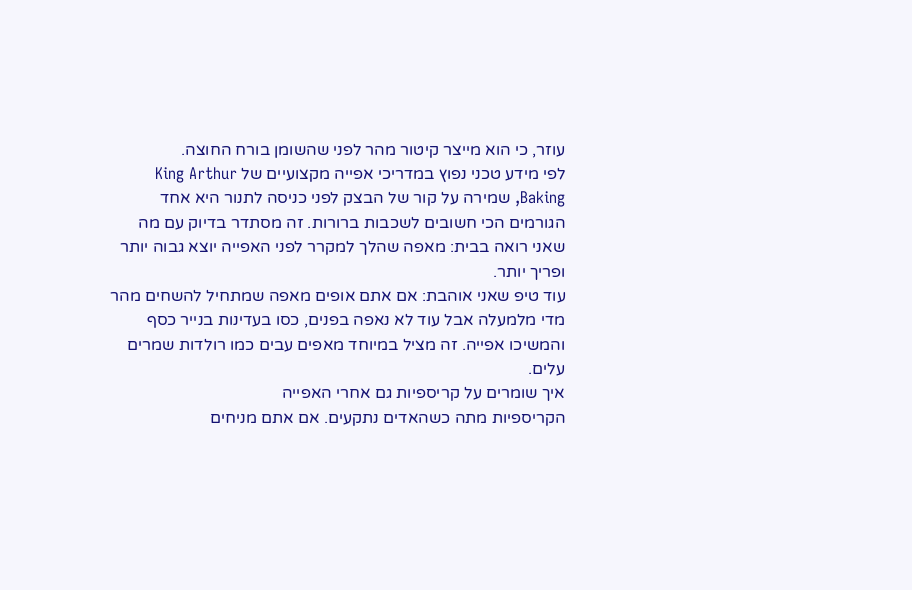עוזר, כי הוא מייצר קיטור מהר לפני שהשומן בורח החוצה.
לפי מידע טכני נפוץ במדריכי אפייה מקצועיים של King Arthur Baking, שמירה על קור של הבצק לפני כניסה לתנור היא אחד הגורמים הכי חשובים לשכבות ברורות. זה מסתדר בדיוק עם מה שאני רואה בבית: מאפה שהלך למקרר לפני האפייה יוצא גבוה יותר ופריך יותר.
עוד טיפ שאני אוהבת: אם אתם אופים מאפה שמתחיל להשחים מהר מדי מלמעלה אבל עוד לא נאפה בפנים, כסו בעדינות בנייר כסף והמשיכו אפייה. זה מציל במיוחד מאפים עבים כמו רולדות שמרים עלים.
איך שומרים על קריספיות גם אחרי האפייה
הקריספיות מתה כשהאדים נתקעים. אם אתם מניחים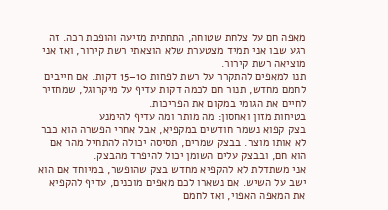מאפה חם על צלחת שטוחה, התחתית מזיעה והופכת רכה. זה רגע שבו אני תמיד מצטערת שלא הוצאתי רשת קירור, ואז אני מוציאה רשת קירור.
תנו למאפים להתקרר על רשת לפחות 10–15 דקות. אם חייבים לחמם מחדש, תנור חם לכמה דקות עדיף על מיקרוגל, שמחזיר לחיים את הגומי במקום את הפריכות.
בטיחות מזון ואחסון: מה מותר ומה עדיף להימנע
בצק קפוא נשמר חודשים במקפיא, אבל אחרי הפשרה הוא כבר לא אותו מוצר. בבצק שמרים, תסיסה יכולה להתחיל מהר אם הוא חם, ובבצק עלים השומן יכול להיפרד מהבצק.
אני משתדלת לא להקפיא מחדש בצק שהופשר, במיוחד אם הוא ישב על השיש. אם נשארו לכם מאפים מוכנים, עדיף להקפיא את המאפה האפוי, ואז לחמם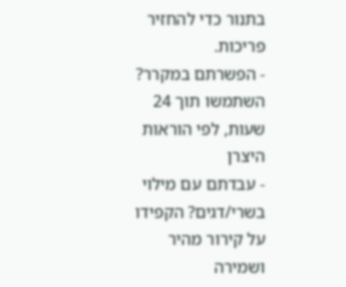בתנור כדי להחזיר פריכות.
- הפשרתם במקרר? השתמשו תוך 24 שעות, לפי הוראות היצרן
- עבדתם עם מילוי בשרי/דגים? הקפידו על קירור מהיר ושמירה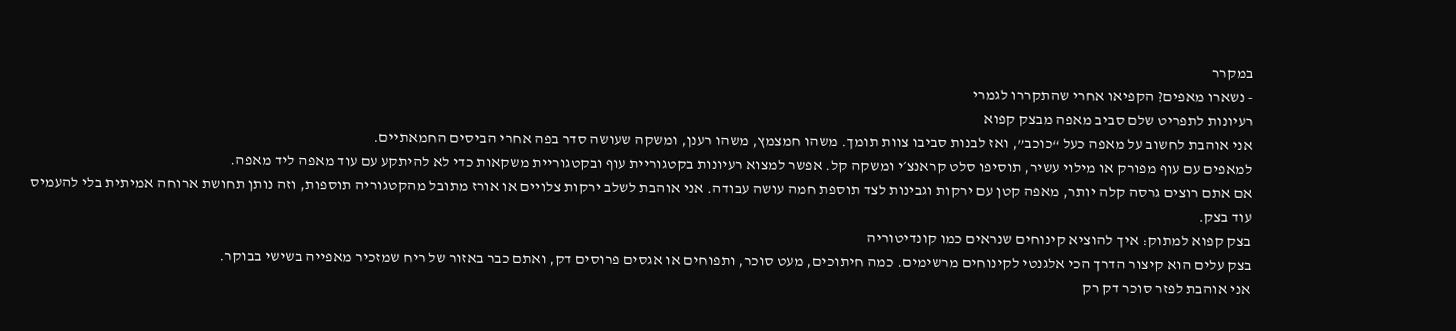במקרר
- נשארו מאפים? הקפיאו אחרי שהתקררו לגמרי
רעיונות לתפריט שלם סביב מאפה מבצק קפוא
אני אוהבת לחשוב על מאפה כעל “כוכב”, ואז לבנות סביבו צוות תומך. משהו חמצמץ, משהו רענן, ומשקה שעושה סדר בפה אחרי הביסים החמאתיים.
למאפים עם עוף מפורק או מילוי עשיר, תוסיפו סלט קראנצ׳י ומשקה קל. אפשר למצוא רעיונות בקטגוריית עוף ובקטגוריית משקאות כדי לא להיתקע עם עוד מאפה ליד מאפה.
אם אתם רוצים גרסה קלה יותר, מאפה קטן עם ירקות וגבינות לצד תוספת חמה עושה עבודה. אני אוהבת לשלב ירקות צלויים או אורז מתובל מהקטגוריה תוספות, וזה נותן תחושת ארוחה אמיתית בלי להעמיס עוד בצק.
בצק קפוא למתוק: איך להוציא קינוחים שנראים כמו קונדיטוריה
בצק עלים הוא קיצור הדרך הכי אלגנטי לקינוחים מרשימים. כמה חיתוכים, מעט סוכר, ותפוחים או אגסים פרוסים דק, ואתם כבר באזור של ריח שמזכיר מאפייה בשישי בבוקר.
אני אוהבת לפזר סוכר דק רק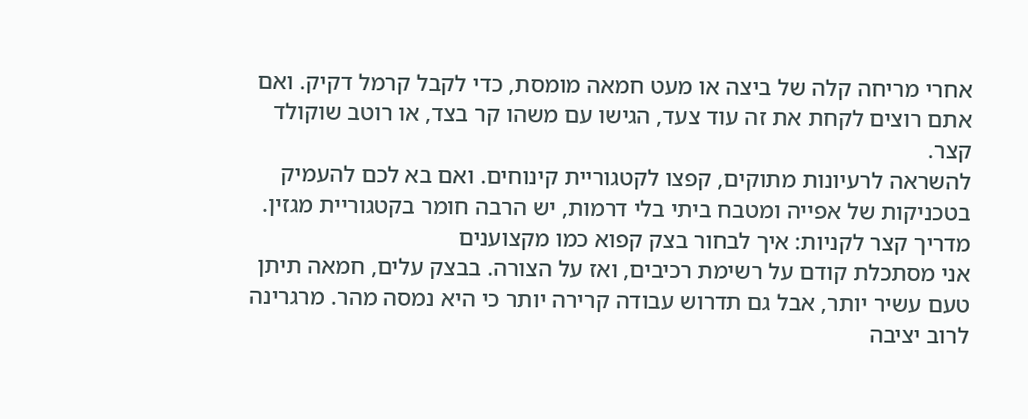אחרי מריחה קלה של ביצה או מעט חמאה מומסת, כדי לקבל קרמל דקיק. ואם אתם רוצים לקחת את זה עוד צעד, הגישו עם משהו קר בצד, או רוטב שוקולד קצר.
להשראה לרעיונות מתוקים, קפצו לקטגוריית קינוחים. ואם בא לכם להעמיק בטכניקות של אפייה ומטבח ביתי בלי דרמות, יש הרבה חומר בקטגוריית מגזין.
מדריך קצר לקניות: איך לבחור בצק קפוא כמו מקצוענים
אני מסתכלת קודם על רשימת רכיבים, ואז על הצורה. בבצק עלים, חמאה תיתן טעם עשיר יותר, אבל גם תדרוש עבודה קרירה יותר כי היא נמסה מהר. מרגרינה לרוב יציבה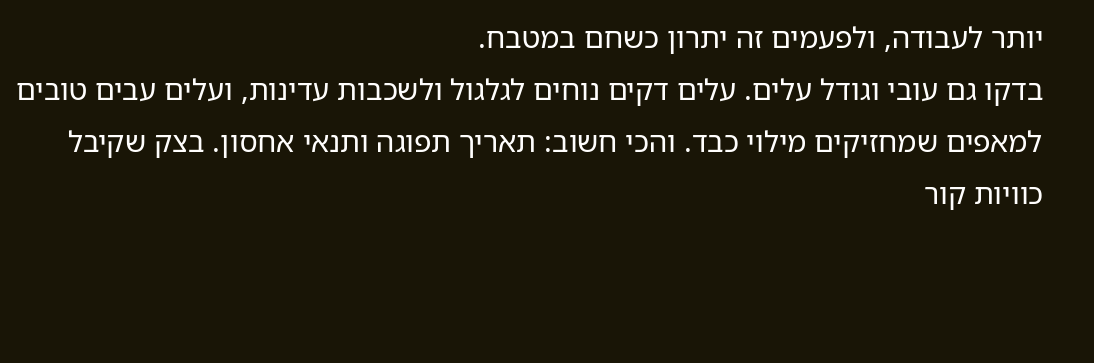יותר לעבודה, ולפעמים זה יתרון כשחם במטבח.
בדקו גם עובי וגודל עלים. עלים דקים נוחים לגלגול ולשכבות עדינות, ועלים עבים טובים למאפים שמחזיקים מילוי כבד. והכי חשוב: תאריך תפוגה ותנאי אחסון. בצק שקיבל כוויות קור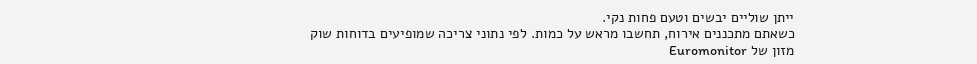ייתן שוליים יבשים וטעם פחות נקי.
כשאתם מתכננים אירוח, תחשבו מראש על כמות. לפי נתוני צריכה שמופיעים בדוחות שוק מזון של Euromonitor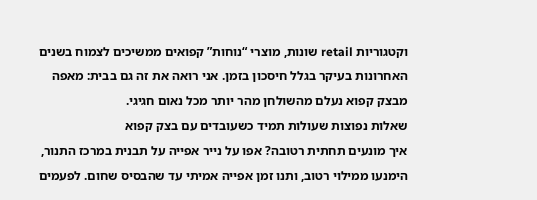וקטגוריות retail שונות, מוצרי “נוחות” קפואים ממשיכים לצמוח בשנים האחרונות בעיקר בגלל חיסכון בזמן. אני רואה את זה גם בבית: מאפה מבצק קפוא נעלם מהשולחן מהר יותר מכל נאום חגיגי.
שאלות נפוצות שעולות תמיד כשעובדים עם בצק קפוא
איך מונעים תחתית רטובה? אפו על נייר אפייה על תבנית במרכז התנור, הימנעו ממילוי רטוב, ותנו זמן אפייה אמיתי עד שהבסיס שחום. לפעמים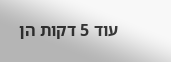עוד 5 דקות הן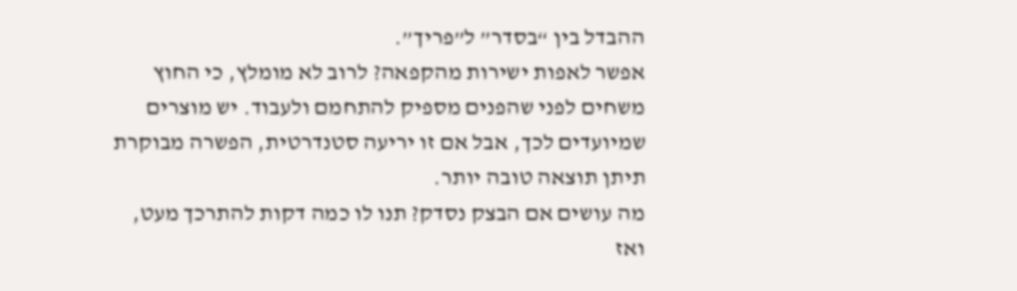ההבדל בין “בסדר” ל”פריך”.
אפשר לאפות ישירות מהקפאה? לרוב לא מומלץ, כי החוץ משחים לפני שהפנים מספיק להתחמם ולעבוד. יש מוצרים שמיועדים לכך, אבל אם זו יריעה סטנדרטית, הפשרה מבוקרת תיתן תוצאה טובה יותר.
מה עושים אם הבצק נסדק? תנו לו כמה דקות להתרכך מעט, ואז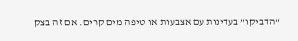“הדביקו” בעדינות עם אצבעות או טיפה מים קרים. אם זה בצק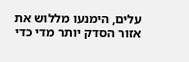עלים, הימנעו מללוש את אזור הסדק יותר מדי כדי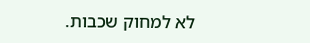לא למחוק שכבות.